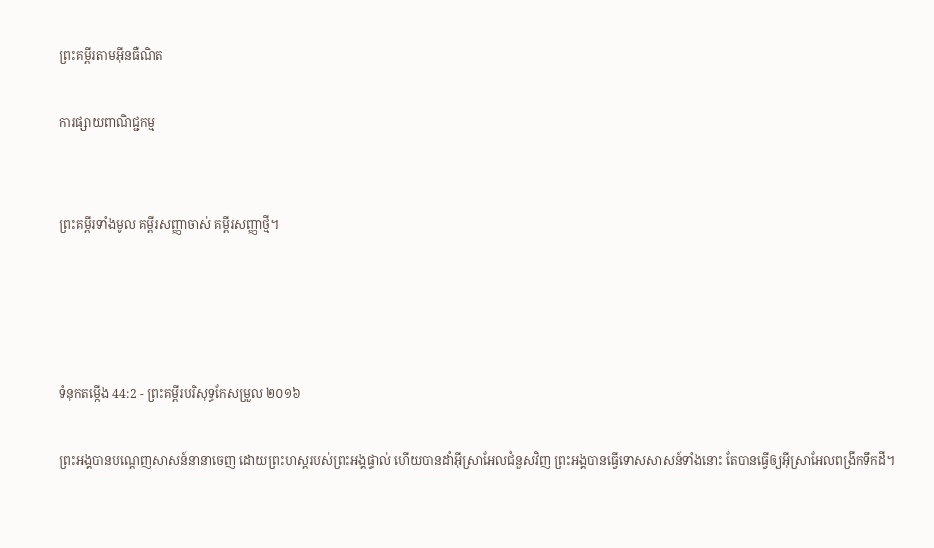ព្រះគម្ពីរតាមអ៊ីនធឺណិត

ការផ្សាយពាណិជ្ជកម្ម


ព្រះគម្ពីរទាំងមូល គម្ពីរសញ្ញាចាស់ គម្ពីរសញ្ញាថ្មី។




ទំនុកតម្កើង 44:2 - ព្រះគម្ពីរបរិសុទ្ធកែសម្រួល ២០១៦

ព្រះ‌អង្គបានបណ្តេញសាសន៍នានាចេញ ដោយព្រះ‌ហស្តរបស់ព្រះ‌អង្គផ្ទាល់ ហើយបានដាំអ៊ីស្រាអែលជំនួសវិញ ព្រះ‌អង្គបានធ្វើទោសសាសន៍ទាំងនោះ តែបានធ្វើឲ្យអ៊ីស្រា‌អែលពង្រីកទឹកដី។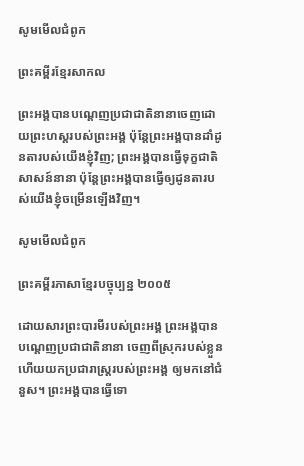សូមមើលជំពូក

ព្រះគម្ពីរខ្មែរសាកល

ព្រះអង្គបានបណ្ដេញប្រជាជាតិនានាចេញដោយព្រះហស្តរបស់ព្រះអង្គ ប៉ុន្តែព្រះអង្គបានដាំដូនតារបស់យើងខ្ញុំវិញ; ព្រះអង្គបានធ្វើទុក្ខជាតិសាសន៍នានា ប៉ុន្តែព្រះអង្គបានធ្វើឲ្យដូនតារបស់យើងខ្ញុំចម្រើនឡើងវិញ។

សូមមើលជំពូក

ព្រះគម្ពីរភាសាខ្មែរបច្ចុប្បន្ន ២០០៥

ដោយ‌សារព្រះ‌បារមីរបស់ព្រះអង្គ ព្រះអង្គបានបណ្ដេញប្រជា‌ជាតិនានា ចេញពីស្រុករបស់ខ្លួន ហើយយកប្រជា‌រាស្ត្ររបស់ព្រះអង្គ ឲ្យមកនៅជំនួស។ ព្រះអង្គបានធ្វើទោ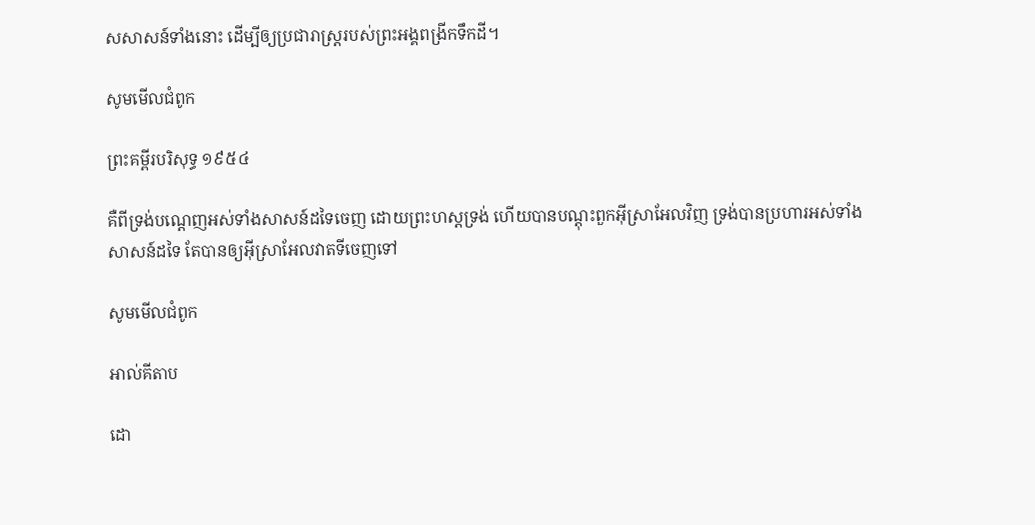សសាសន៍ទាំងនោះ ដើម្បីឲ្យប្រជា‌រាស្ត្ររបស់ព្រះអង្គពង្រីកទឹកដី។

សូមមើលជំពូក

ព្រះគម្ពីរបរិសុទ្ធ ១៩៥៤

គឺពីទ្រង់បណ្តេញអស់ទាំងសាសន៍ដទៃចេញ ដោយព្រះ‌ហស្តទ្រង់ ហើយបានបណ្តុះពួកអ៊ីស្រាអែលវិញ ទ្រង់បានប្រហារអស់ទាំងសាសន៍ដទៃ តែបានឲ្យអ៊ីស្រាអែលវាតទីចេញទៅ

សូមមើលជំពូក

អាល់គីតាប

ដោ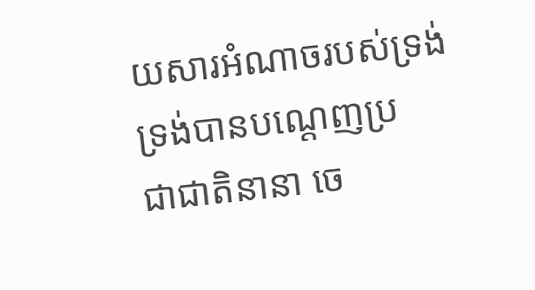យ‌សារអំណាចរបស់ទ្រង់ ទ្រង់បានបណ្ដេញប្រជា‌ជាតិនានា ចេ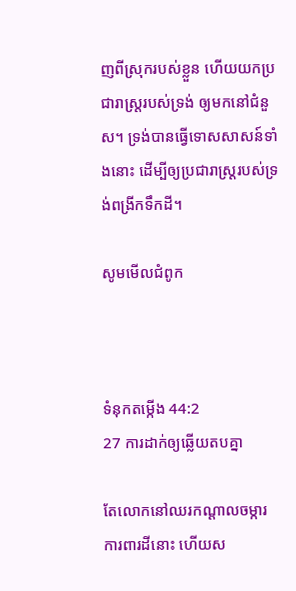ញពីស្រុករបស់ខ្លួន ហើយយកប្រជា‌រាស្ត្ររបស់ទ្រង់ ឲ្យមកនៅជំនួស។ ទ្រង់បានធ្វើទោសសាសន៍ទាំងនោះ ដើម្បីឲ្យប្រជា‌រាស្ត្ររបស់ទ្រង់ពង្រីកទឹកដី។

សូមមើលជំពូក



ទំនុកតម្កើង 44:2
27 ការដាក់ឲ្យឆ្លើយតបគ្នា

តែលោកនៅឈរកណ្ដាលចម្ការ ការពារដីនោះ ហើយស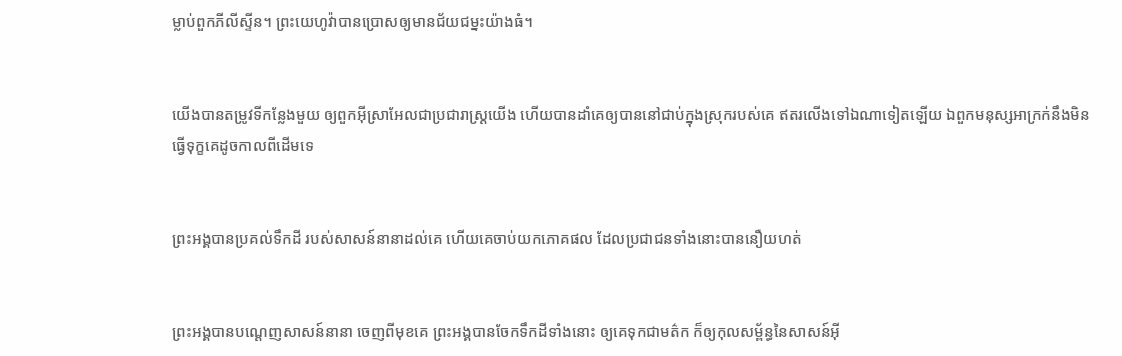ម្លាប់ពួកភីលី‌ស្ទីន។ ព្រះ‌យេហូវ៉ាបានប្រោសឲ្យមានជ័យ‌ជម្នះយ៉ាងធំ។


យើងបានតម្រូវទីកន្លែងមួយ ឲ្យពួកអ៊ីស្រា‌អែលជាប្រជា‌រាស្ត្រយើង ហើយបានដាំគេឲ្យបាននៅជាប់ក្នុងស្រុករបស់គេ ឥតរលើងទៅឯណាទៀតឡើយ ឯពួកមនុស្សអាក្រក់នឹងមិនធ្វើទុក្ខគេដូចកាលពីដើមទេ


ព្រះ‌អង្គបានប្រគល់ទឹកដី របស់សាសន៍នានាដល់គេ ហើយគេចាប់យកភោគផល ដែលប្រជាជនទាំងនោះបាននឿយហត់


ព្រះ‌អង្គបានបណ្តេញសាសន៍នានា ចេញពីមុខគេ ព្រះ‌អង្គបានចែកទឹកដីទាំងនោះ ឲ្យគេទុកជាមត៌ក ក៏ឲ្យកុល‌សម្ព័ន្ធនៃសាសន៍អ៊ី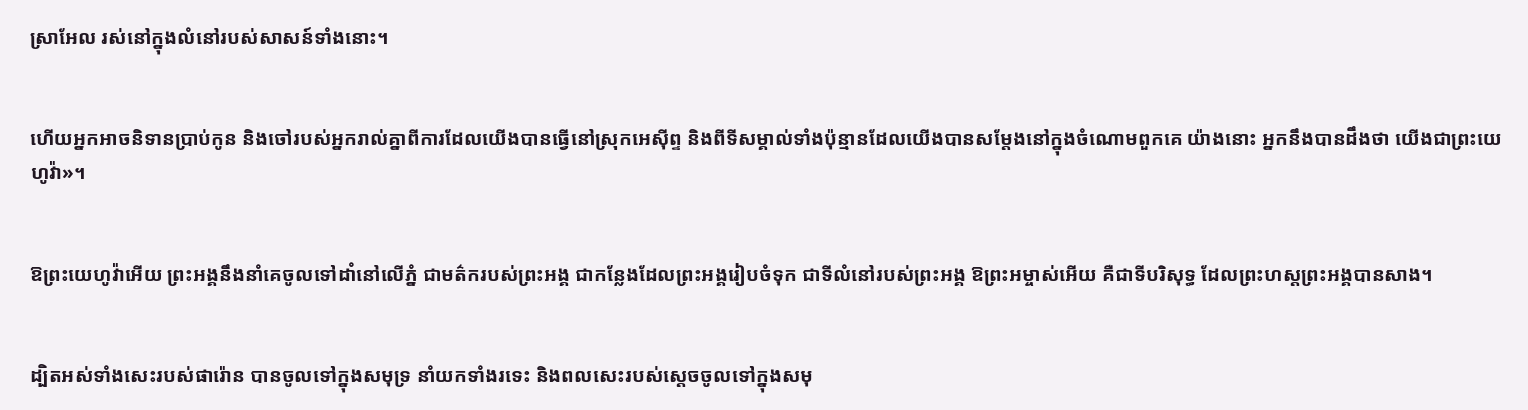ស្រា‌អែល រស់នៅក្នុងលំនៅរបស់សាសន៍ទាំងនោះ។


ហើយអ្នកអាចនិទានប្រាប់កូន និងចៅរបស់អ្នករាល់គ្នាពីការដែលយើងបានធ្វើនៅស្រុកអេស៊ីព្ទ និងពីទីសម្គាល់ទាំងប៉ុន្មានដែលយើងបានសម្តែងនៅក្នុងចំណោមពួក‌គេ យ៉ាងនោះ អ្នកនឹងបានដឹងថា យើងជាព្រះ‌យេហូវ៉ា»។


ឱព្រះ‌យេហូវ៉ាអើយ ព្រះ‌អង្គនឹងនាំគេចូលទៅដាំនៅលើភ្នំ ជាមត៌ករបស់ព្រះ‌អង្គ ជាកន្លែងដែលព្រះ‌អង្គរៀបចំទុក ជាទីលំនៅរបស់ព្រះ‌អង្គ ឱព្រះ‌អម្ចាស់អើយ គឺជាទីបរិសុទ្ធ ដែលព្រះ‌ហស្តព្រះ‌អង្គបានសាង។


ដ្បិតអស់ទាំងសេះរបស់ផារ៉ោន បានចូលទៅក្នុងសមុទ្រ នាំយកទាំងរទេះ និងពលសេះរបស់ស្ដេចចូលទៅក្នុងសមុ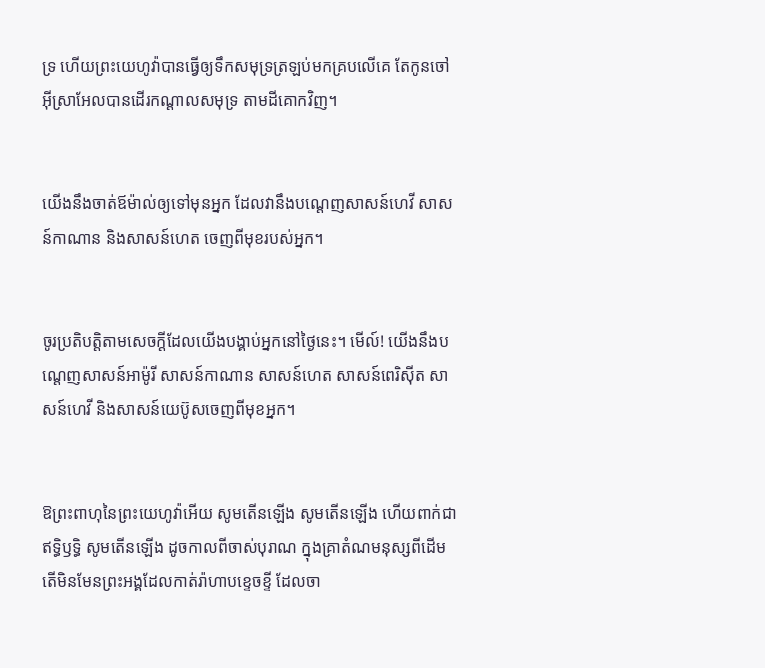ទ្រ ហើយព្រះ‌យេហូវ៉ាបានធ្វើឲ្យទឹកសមុទ្រត្រឡប់មកគ្របលើគេ តែកូនចៅអ៊ីស្រា‌អែលបានដើរកណ្ដាលសមុទ្រ តាមដីគោកវិញ។


យើងនឹងចាត់ឪម៉ាល់ឲ្យទៅមុនអ្នក ដែលវានឹងបណ្តេញសាសន៍ហេវី សាសន៍កាណាន និងសាសន៍ហេត ចេញពីមុខរបស់អ្នក។


ចូរប្រតិបត្តិតាមសេចក្ដីដែលយើងបង្គាប់អ្នកនៅថ្ងៃនេះ។ មើល៍! យើងនឹងបណ្តេញសាសន៍អាម៉ូរី សាសន៍កាណាន សាសន៍ហេត សាសន៍ពេរិស៊ីត សាសន៍ហេវី និងសាសន៍យេប៊ូសចេញពីមុខអ្នក។


ឱព្រះ‌ពាហុនៃព្រះ‌យេហូវ៉ាអើយ សូមតើនឡើង សូមតើនឡើង ហើយពាក់ជាឥទ្ធិ‌ឫទ្ធិ សូមតើនឡើង ដូចកាលពីចាស់បុរាណ ក្នុងគ្រាតំណមនុស្សពីដើម តើមិនមែនព្រះ‌អង្គដែលកាត់រ៉ាហាបខ្ទេច‌ខ្ទី ដែលចា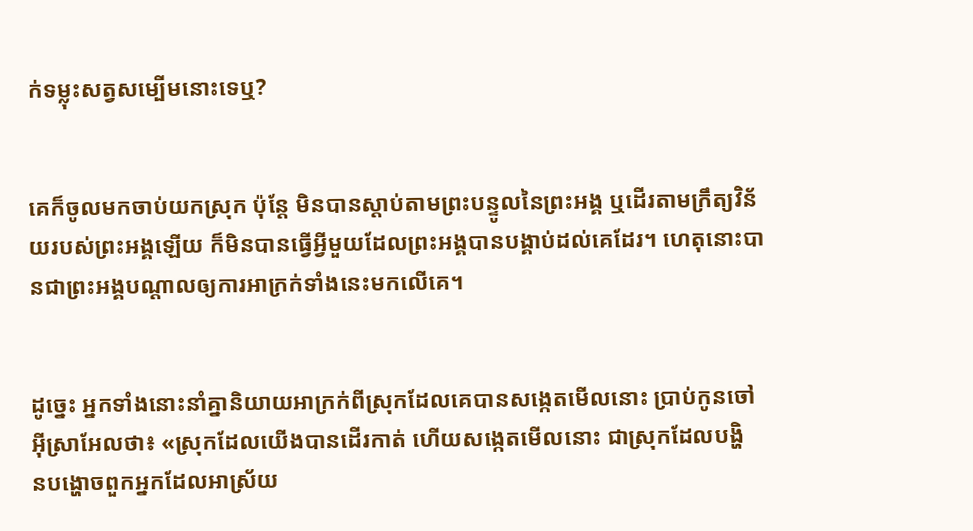ក់ទម្លុះសត្វសម្បើមនោះទេឬ?


គេក៏ចូលមកចាប់យកស្រុក ប៉ុន្តែ មិនបានស្តាប់តាមព្រះ‌បន្ទូលនៃព្រះ‌អង្គ ឬដើរតាមក្រឹត្យ‌វិន័យរបស់ព្រះ‌អង្គឡើយ ក៏មិនបានធ្វើអ្វីមួយដែលព្រះ‌អង្គបានបង្គាប់ដល់គេដែរ។ ហេតុនោះបានជាព្រះ‌អង្គបណ្ដាលឲ្យការអាក្រក់ទាំងនេះមកលើគេ។


ដូច្នេះ អ្នកទាំងនោះនាំគ្នានិយាយអាក្រក់ពីស្រុកដែលគេបានសង្កេតមើលនោះ ប្រាប់កូនចៅអ៊ីស្រា‌អែលថា៖ «ស្រុកដែលយើងបានដើរកាត់ ហើយសង្កេតមើលនោះ ជាស្រុកដែលបង្ហិន‌បង្ហោចពួកអ្នកដែលអាស្រ័យ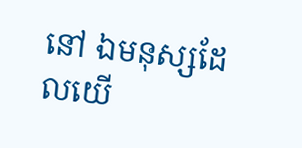នៅ ឯមនុស្សដែលយើ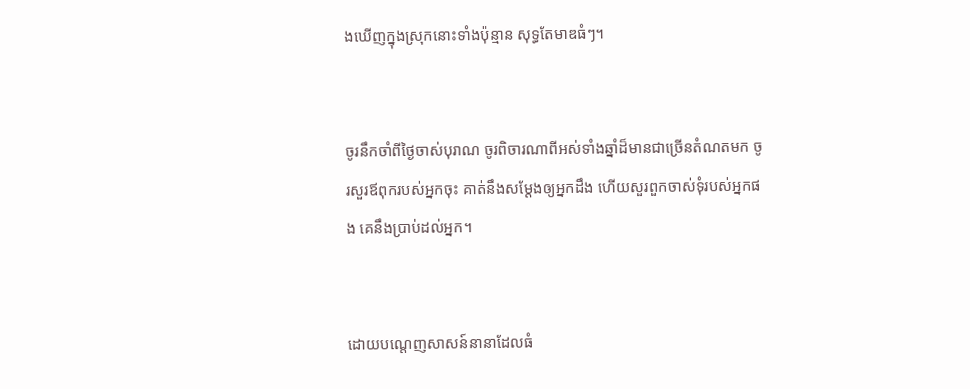ងឃើញក្នុងស្រុកនោះទាំងប៉ុន្មាន សុទ្ធតែមាឌធំៗ។


ចូរនឹកចាំពីថ្ងៃចាស់បុរាណ ចូរពិចារណាពីអស់ទាំងឆ្នាំដ៏មានជាច្រើនតំណតមក ចូរសួរឪពុករបស់អ្នកចុះ គាត់នឹងសម្ដែងឲ្យអ្នកដឹង ហើយសួរពួកចាស់‌ទុំរបស់អ្នកផង គេនឹងប្រាប់ដល់អ្នក។


ដោយបណ្តេញសាសន៍នានាដែលធំ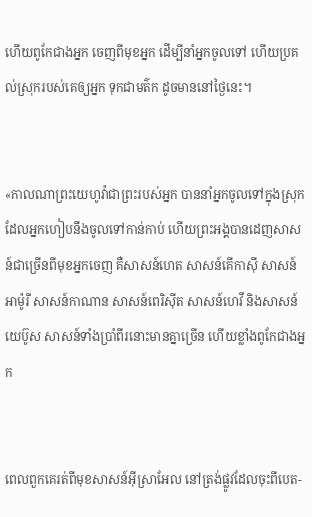ហើយពូកែជាងអ្នក ចេញពីមុខអ្នក ដើម្បីនាំអ្នកចូលទៅ ហើយប្រគល់ស្រុករបស់គេឲ្យអ្នក ទុកជាមត៌ក ដូចមាននៅថ្ងៃនេះ។


«កាលណាព្រះ‌យេហូវ៉ាជាព្រះរបស់អ្នក បាននាំអ្នកចូលទៅក្នុងស្រុកដែលអ្នកហៀប‌នឹងចូលទៅកាន់កាប់ ហើយព្រះ‌អង្គបានដេញសាសន៍ជាច្រើនពីមុខអ្នកចេញ គឺសាសន៍ហេត សាសន៍គើកាស៊ី សាសន៍អាម៉ូរី សាសន៍កាណាន សាសន៍ពេរិស៊ីត សាសន៍ហេវី និងសាសន៍យេប៊ូស សាសន៍ទាំងប្រាំពីរនោះមានគ្នាច្រើន ហើយខ្លាំងពូកែជាងអ្នក


ពេលពួកគេរត់ពីមុខសាសន៍អ៊ីស្រា‌អែល នៅត្រង់ផ្លូវដែលចុះពីបេត-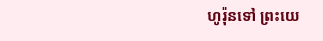ហូរ៉ុនទៅ ព្រះ‌យេ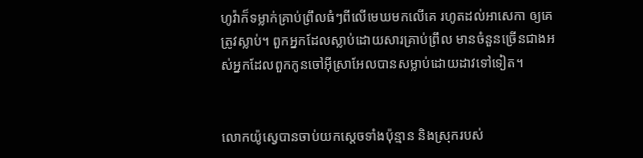ហូវ៉ាក៏ទម្លាក់គ្រាប់ព្រឹលធំៗពីលើមេឃមកលើគេ រហូតដល់អាសេកា ឲ្យគេត្រូវស្លាប់។ ពួកអ្នកដែលស្លាប់ដោយសារគ្រាប់ព្រឹល មានចំនួនច្រើនជាងអស់អ្នកដែលពួកកូនចៅអ៊ីស្រា‌អែលបានសម្លាប់ដោយដាវទៅទៀត។


លោកយ៉ូស្វេបានចាប់យកស្តេចទាំងប៉ុន្មាន និងស្រុករបស់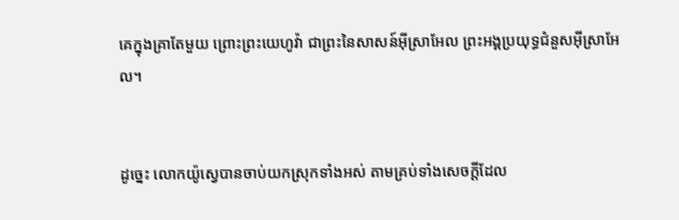គេក្នុងគ្រាតែមួយ ព្រោះព្រះ‌យេហូវ៉ា ជាព្រះនៃសាសន៍អ៊ីស្រា‌អែល ព្រះ‌អង្គប្រយុទ្ធជំនួសអ៊ីស្រា‌អែល។


ដូច្នេះ លោកយ៉ូស្វេបានចាប់យកស្រុកទាំងអស់ តាមគ្រប់ទាំងសេចក្ដីដែល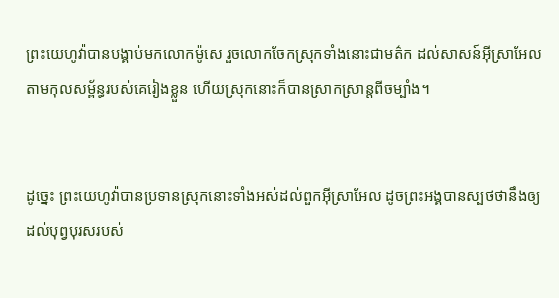ព្រះ‌យេហូវ៉ាបានបង្គាប់មកលោកម៉ូសេ រួចលោកចែកស្រុកទាំងនោះជាមត៌ក ដល់សាសន៍អ៊ីស្រា‌អែល តាមកុល‌សម្ព័ន្ធរបស់គេរៀងខ្លួន ហើយស្រុកនោះក៏បានស្រាក‌ស្រាន្តពីចម្បាំង។


ដូច្នេះ ព្រះ‌យេហូវ៉ាបានប្រទានស្រុកនោះទាំងអស់ដល់ពួកអ៊ីស្រា‌អែល ដូចព្រះ‌អង្គបានស្បថថានឹងឲ្យដល់បុព្វបុរសរបស់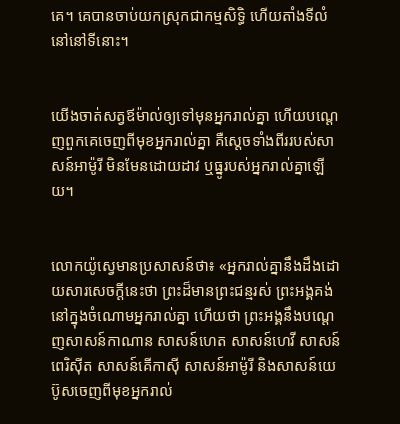គេ។ គេបានចាប់យកស្រុកជាកម្មសិទ្ធិ ហើយតាំងទីលំនៅនៅទីនោះ។


យើងចាត់សត្វឪម៉ាល់ឲ្យទៅមុនអ្នករាល់គ្នា ហើយបណ្តេញពួកគេចេញពីមុខអ្នករាល់គ្នា គឺស្តេចទាំងពីររបស់សាសន៍អាម៉ូរី មិនមែនដោយដាវ ឬធ្នូរបស់អ្នករាល់គ្នាឡើយ។


លោកយ៉ូស្វេមានប្រសាសន៍ថា៖ «អ្នករាល់គ្នានឹងដឹងដោយ‌សារសេចក្ដីនេះថា ព្រះដ៏មានព្រះ‌ជន្មរស់ ព្រះ‌អង្គគង់នៅក្នុងចំណោមអ្នករាល់គ្នា ហើយថា ព្រះ‌អង្គនឹងបណ្តេញសាសន៍កាណាន សាសន៍ហេត សាសន៍ហេវី សាសន៍ពេរិស៊ីត សាសន៍គើកា‌ស៊ី សាសន៍អាម៉ូរី និងសាសន៍យេប៊ូសចេញពីមុខអ្នករាល់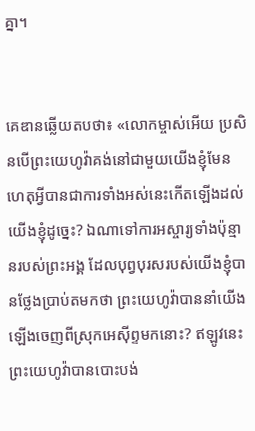គ្នា។


គេឌានឆ្លើយតបថា៖ «លោកម្ចាស់អើយ ប្រសិន‌បើព្រះ‌យេហូវ៉ាគង់នៅជាមួយយើងខ្ញុំមែន ហេតុអ្វីបានជាការទាំងអស់នេះកើតឡើងដល់យើងខ្ញុំដូច្នេះ? ឯណាទៅការអស្ចារ្យទាំងប៉ុន្មានរបស់ព្រះ‌អង្គ ដែលបុព្វ‌បុរសរបស់យើងខ្ញុំបានថ្លែងប្រាប់តមកថា ព្រះ‌យេហូវ៉ាបាននាំយើងឡើងចេញពីស្រុកអេស៊ីព្ទមកនោះ? ឥឡូវនេះ ព្រះ‌យេហូវ៉ាបានបោះ‌បង់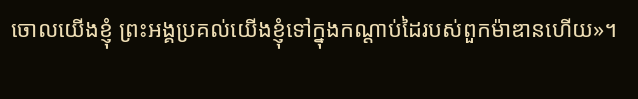ចោលយើងខ្ញុំ ព្រះ‌អង្គប្រគល់យើងខ្ញុំទៅក្នុងកណ្ដាប់ដៃរបស់ពួកម៉ាឌានហើយ»។